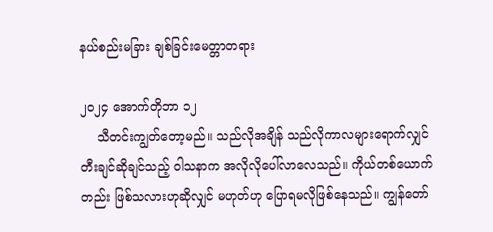နယ်စည်းမခြား ချစ်ခြင်းမေတ္တာတရား

၂၀၂၄ အောက်တိုဘာ ၁၂
    သီတင်းကျွတ်တော့မည်။ သည်လိုအချိန် သည်လိုကာလများရောက်လျှင် တီးချင်ဆိုချင်သည့် ဝါသနာက အလိုလိုပေါ်လာလေသည်။ ကိုယ်တစ်ယောက်တည်း ဖြစ်သလားဟုဆိုလျှင် မဟုတ်ဟု ပြောရမလိုဖြစ်နေသည်။ ကျွန်တော်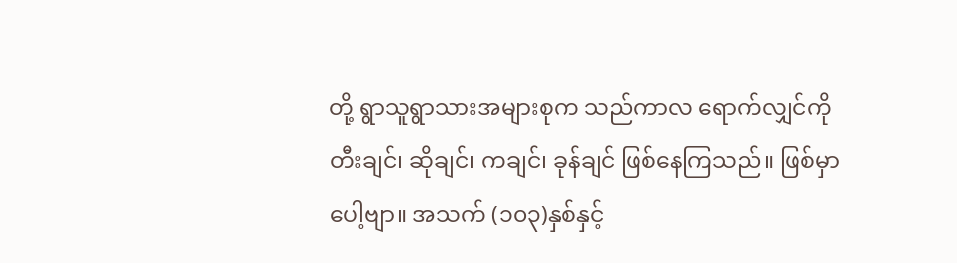တို့ ရွာသူရွာသားအများစုက သည်ကာလ ရောက်လျှင်ကို တီးချင်၊ ဆိုချင်၊ ကချင်၊ ခုန်ချင် ဖြစ်နေကြသည်။ ဖြစ်မှာပေါ့ဗျာ။ အသက် (၁၀၃)နှစ်နှင့်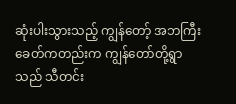ဆုံးပါးသွားသည့် ကျွန်တော့် အဘကြီးခေတ်ကတည်းက ကျွန်တော်တို့ရွာသည် သီတင်း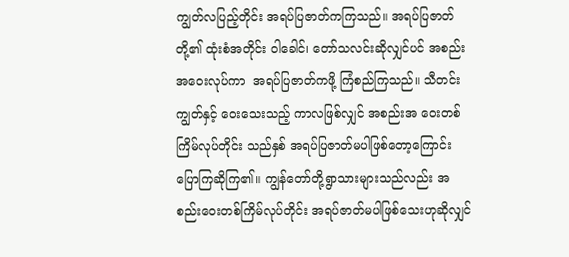ကျွတ်လပြည့်တိုင်း အရပ်ပြဇာတ်ကကြသည်။ အရပ်ပြဇာတ်တို့၏ ထုံးစံအတိုင်း ဝါခေါင်၊ တော်သလင်းဆိုလျှင်ပင် အစည်းအဝေးလုပ်ကာ  အရပ်ပြဇာတ်ကဖို့ ကြံစည်ကြသည်။ သီတင်းကျွတ်နှင့် ဝေးသေးသည့် ကာလဖြစ်လျှင် အစည်းအ ဝေးတစ်ကြိမ်လုပ်တိုင်း သည်နှစ် အရပ်ပြဇာတ်မပါဖြစ်တော့ကြောင်း ပြောကြဆိုကြ၏။ ကျွန်တော်တို့ရွာသားများသည်လည်း အစည်းဝေးတစ်ကြိမ်လုပ်တိုင်း အရပ်ဇာတ်မပါဖြစ်သေးဟုဆိုလျှင်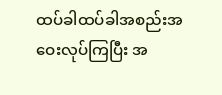ထပ်ခါထပ်ခါအစည်းအဝေးလုပ်ကြပြီး အ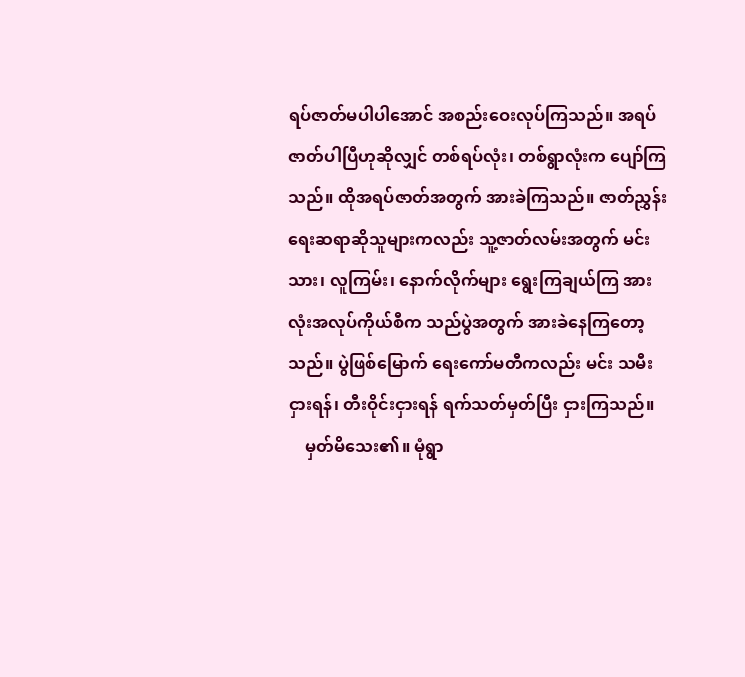ရပ်ဇာတ်မပါပါအောင် အစည်းဝေးလုပ်ကြသည်။ အရပ်ဇာတ်ပါပြီဟုဆိုလျှင် တစ်ရပ်လုံး၊ တစ်ရွာလုံးက ပျော်ကြသည်။ ထိုအရပ်ဇာတ်အတွက် အားခဲကြသည်။ ဇာတ်ညွှန်းရေးဆရာဆိုသူများကလည်း သူ့ဇာတ်လမ်းအတွက် မင်းသား၊ လူကြမ်း၊ နောက်လိုက်များ ရွေးကြချယ်ကြ အားလုံးအလုပ်ကိုယ်စီက သည်ပွဲအတွက် အားခဲနေကြတော့သည်။ ပွဲဖြစ်မြောက် ရေးကော်မတီကလည်း မင်း သမီးငှားရန်၊ တီးဝိုင်းငှားရန် ရက်သတ်မှတ်ပြီး ငှားကြသည်။
    မှတ်မိသေး၏။ မုံရွာ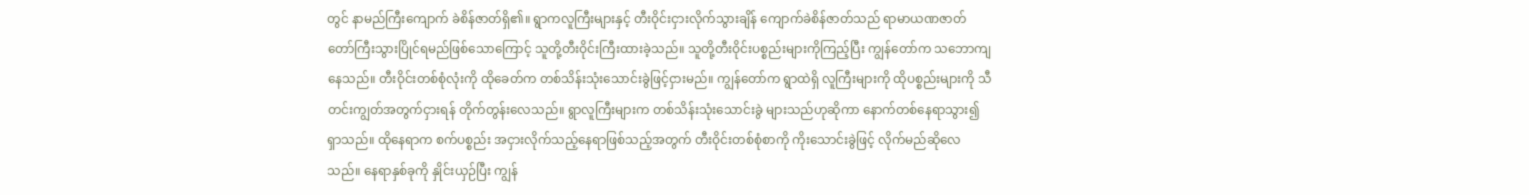တွင် နာမည်ကြီးကျောက် ခဲစိန်ဇာတ်ရှိ၏။ ရွာကလူကြီးများနှင့် တီးဝိုင်းငှားလိုက်သွားချိန် ကျောက်ခဲစိန်ဇာတ်သည် ရာမာယဏဇာတ် တော်ကြီးသွားပြိုင်ရမည်ဖြစ်သောကြောင့် သူတို့တီးဝိုင်းကြီးထားခဲ့သည်။ သူတို့တီးဝိုင်းပစ္စည်းများကိုကြည့်ပြီး ကျွန်တော်က သဘောကျနေသည်။ တီးဝိုင်းတစ်စုံလုံးကို ထိုခေတ်က တစ်သိန်းသုံးသောင်းခွဲဖြင့်ငှားမည်။ ကျွန်တော်က ရွာထဲရှိ လူကြီးများကို ထိုပစ္စည်းများကို သီတင်းကျွတ်အတွက်ငှားရန် တိုက်တွန်းလေသည်။ ရွာလူကြီးများက တစ်သိန်းသုံးသောင်းခွဲ များသည်ဟုဆိုကာ နောက်တစ်နေရာသွား၍ ရှာသည်။ ထိုနေရာက စက်ပစ္စည်း အငှားလိုက်သည့်နေရာဖြစ်သည့်အတွက် တီးဝိုင်းတစ်စုံစာကို ကိုးသောင်းခွဲဖြင့် လိုက်မည်ဆိုလေသည်။ နေရာနှစ်ခုကို နှိုင်းယှဉ်ပြီး ကျွန်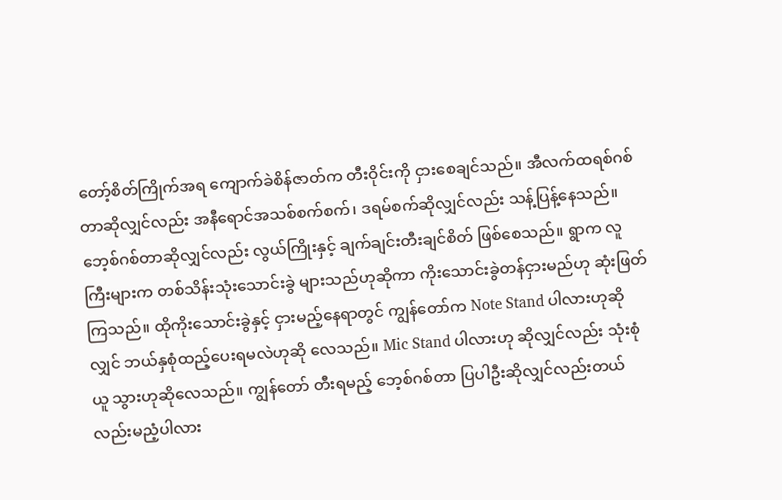တော့်စိတ်ကြိုက်အရ ကျောက်ခဲစိန်ဇာတ်က တီးဝိုင်းကို ငှားစေချင်သည်။ အီလက်ထရစ်ဂစ်တာဆိုလျှင်လည်း အနီရောင်အသစ်စက်စက်၊ ဒရမ်စက်ဆိုလျှင်လည်း သန့်ပြန့်နေသည်။ ဘေ့စ်ဂစ်တာဆိုလျှင်လည်း လွယ်ကြိုးနှင့် ချက်ချင်းတီးချင်စိတ် ဖြစ်စေသည်။ ရွာက လူကြီးများက တစ်သိန်းသုံးသောင်းခွဲ များသည်ဟုဆိုကာ ကိုးသောင်းခွဲတန်ငှားမည်ဟု ဆုံးဖြတ်ကြသည်။ ထိုကိုးသောင်းခွဲနှင့် ငှားမည့်နေရာတွင် ကျွန်တော်က Note Stand ပါလားဟုဆိုလျှင် ဘယ်နှစုံထည့်ပေးရမလဲဟုဆို လေသည်။ Mic Stand ပါလားဟု ဆိုလျှင်လည်း သုံးစုံယူ သွားဟုဆိုလေသည်။ ကျွန်တော် တီးရမည့် ဘေ့စ်ဂစ်တာ ပြပါဦးဆိုလျှင်လည်းတယ် လည်းမညံ့ပါလား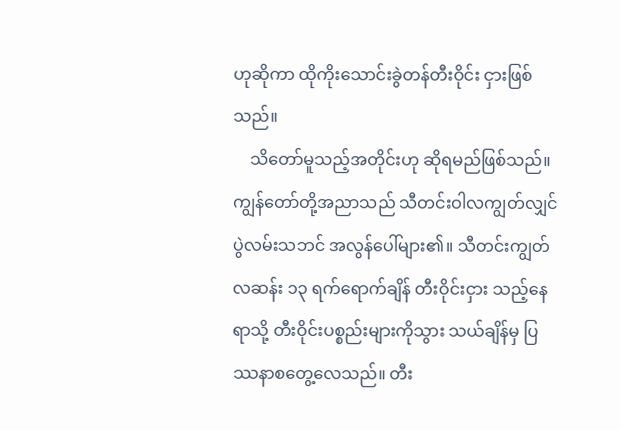ဟုဆိုကာ ထိုကိုးသောင်းခွဲတန်တီးဝိုင်း ငှားဖြစ်သည်။
    သိတော်မူသည့်အတိုင်းဟု ဆိုရမည်ဖြစ်သည်။ ကျွန်တော်တို့အညာသည် သီတင်းဝါလကျွတ်လျှင် ပွဲလမ်းသဘင် အလွန်ပေါ်များ၏။ သီတင်းကျွတ်လဆန်း ၁၃ ရက်ရောက်ချိန် တီးဝိုင်းငှား သည့်နေရာသို့ တီးဝိုင်းပစ္စည်းများကိုသွား သယ်ချိန်မှ ပြဿနာစတွေ့လေသည်။ တီး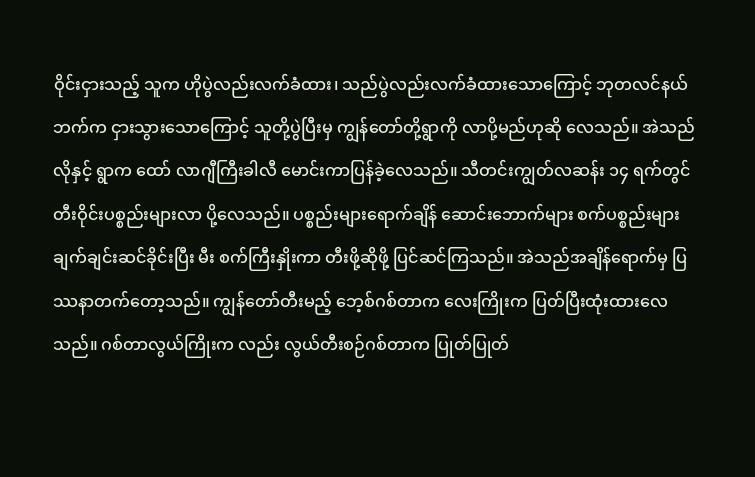ဝိုင်းငှားသည့် သူက ဟိုပွဲလည်းလက်ခံထား၊ သည်ပွဲလည်းလက်ခံထားသောကြောင့် ဘုတလင်နယ်ဘက်က ငှားသွားသောကြောင့် သူတို့ပွဲပြီးမှ ကျွန်တော်တို့ရွာကို လာပို့မည်ဟုဆို လေသည်။ အဲသည်လိုနှင့် ရွာက ထော် လာဂျီကြီးခါလီ မောင်းကာပြန်ခဲ့လေသည်။ သီတင်းကျွတ်လဆန်း ၁၄ ရက်တွင် တီးဝိုင်းပစ္စည်းများလာ ပို့လေသည်။ ပစ္စည်းများရောက်ချိန် ဆောင်းဘောက်များ စက်ပစ္စည်းများ ချက်ချင်းဆင်ခိုင်းပြီး မီး စက်ကြီးနှိုးကာ တီးဖို့ဆိုဖို့ ပြင်ဆင်ကြသည်။ အဲသည်အချိန်ရောက်မှ ပြဿနာတက်တော့သည်။ ကျွန်တော်တီးမည့် ဘေ့စ်ဂစ်တာက လေးကြိုးက ပြတ်ပြီးထုံးထားလေသည်။ ဂစ်တာလွယ်ကြိုးက လည်း လွယ်တီးစဉ်ဂစ်တာက ပြုတ်ပြုတ်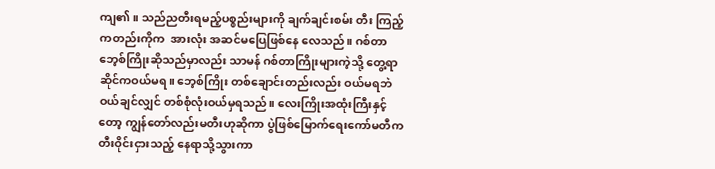ကျ၏။ သည်ညတီးရမည့်ပစ္စည်းများကို ချက်ချင်းစမ်း တီး ကြည့်ကတည်းကိုက  အားလုံး အဆင်မပြေဖြစ်နေ လေသည်။ ဂစ်တာဘေ့စ်ကြိုးဆိုသည်မှာလည်း သာမန် ဂစ်တာကြိုးများကဲ့သို့ တွေ့ရာဆိုင်ကဝယ်မရ။ ဘေ့စ်ကြိုး တစ်ချောင်းတည်းလည်း ဝယ်မရဘဲ ဝယ်ချင်လျှင် တစ်စုံလုံးဝယ်မှရသည်။ လေးကြိုးအထုံးကြီးနှင့်တော့ ကျွန်တော်လည်းမတီးဟုဆိုကာ ပွဲဖြစ်မြောက်ရေးကော်မတီက တီးဝိုင်းငှားသည့် နေရာသို့သွားကာ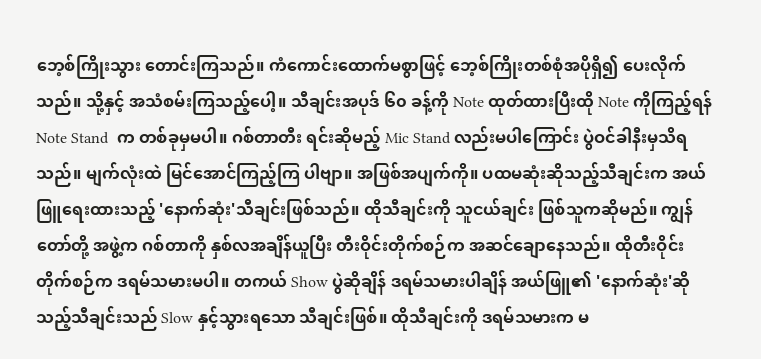ဘေ့စ်ကြိုးသွား တောင်းကြသည်။ ကံကောင်းထောက်မစွာဖြင့် ဘေ့စ်ကြိုးတစ်စုံအပိုရှိ၍ ပေးလိုက်သည်။ သို့နှင့် အသံစမ်းကြသည့်ပေါ့။ သီချင်းအပုဒ် ၆၀ ခန့်ကို Note ထုတ်ထားပြီးထို Note ကိုကြည့်ရန် Note Stand  က တစ်ခုမှမပါ။ ဂစ်တာတီး ရင်းဆိုမည့် Mic Stand လည်းမပါကြောင်း ပွဲဝင်ခါနီးမှသိရသည်။ မျက်လုံးထဲ မြင်အောင်ကြည့်ကြ ပါဗျာ။ အဖြစ်အပျက်ကို။ ပထမဆုံးဆိုသည့်သီချင်းက အယ်ဖြူရေးထားသည့် 'နောက်ဆုံး'သီချင်းဖြစ်သည်။ ထိုသီချင်းကို သူငယ်ချင်း ဖြစ်သူကဆိုမည်။ ကျွန်တော်တို့ အဖွဲ့က ဂစ်တာကို နှစ်လအချိန်ယူပြီး တီးဝိုင်းတိုက်စဉ်က အဆင်ချောနေသည်။ ထိုတီးဝိုင်းတိုက်စဉ်က ဒရမ်သမားမပါ။ တကယ် Show ပွဲဆိုချိန် ဒရမ်သမားပါချိန် အယ်ဖြူ၏ 'နောက်ဆုံး'ဆို သည့်သီချင်းသည် Slow နှင့်သွားရသော သီချင်းဖြစ်။ ထိုသီချင်းကို ဒရမ်သမားက မ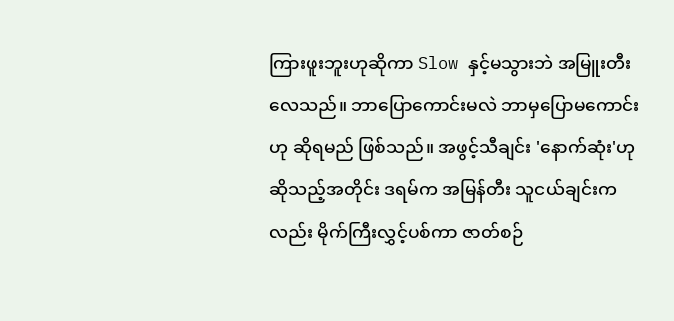ကြားဖူးဘူးဟုဆိုကာ Slow နှင့်မသွားဘဲ အမြူးတီးလေသည်။ ဘာပြောကောင်းမလဲ ဘာမှပြောမကောင်းဟု ဆိုရမည် ဖြစ်သည်။ အဖွင့်သီချင်း 'နောက်ဆုံး'ဟုဆိုသည့်အတိုင်း ဒရမ်က အမြန်တီး သူငယ်ချင်းကလည်း မိုက်ကြီးလွှင့်ပစ်ကာ ဇာတ်စဉ်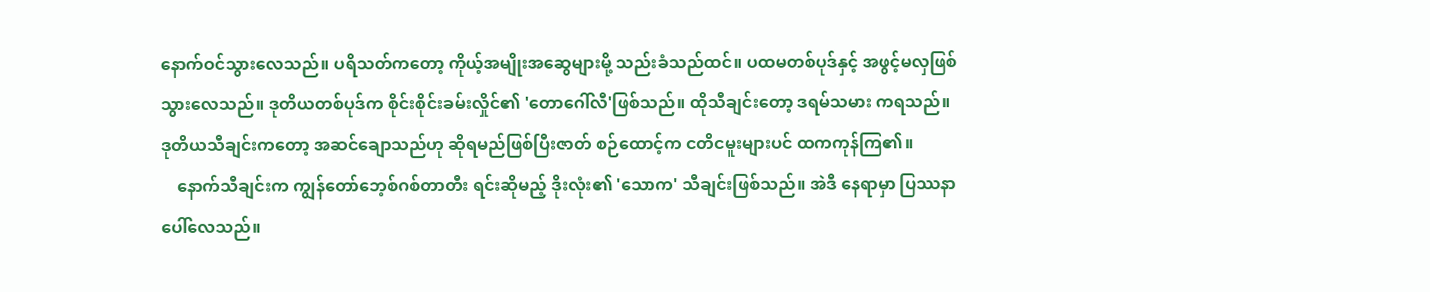နောက်ဝင်သွားလေသည်။ ပရိသတ်ကတော့ ကိုယ့်အမျိုးအဆွေများမို့ သည်းခံသည်ထင်။ ပထမတစ်ပုဒ်နှင့် အဖွင့်မလှဖြစ်သွားလေသည်။ ဒုတိယတစ်ပုဒ်က စိုင်းစိုင်းခမ်းလှိုင်၏ 'တောဂေါ်လီ'ဖြစ်သည်။ ထိုသီချင်းတော့ ဒရမ်သမား ကရသည်။ ဒုတိယသီချင်းကတော့ အဆင်ချောသည်ဟု ဆိုရမည်ဖြစ်ပြီးဇာတ် စဉ်ထောင့်က ငတိငမူးများပင် ထကကုန်ကြ၏။
    နောက်သီချင်းက ကျွန်တော်ဘေ့စ်ဂစ်တာတီး ရင်းဆိုမည့် ဒိုးလုံး၏ 'သောက' သီချင်းဖြစ်သည်။ အဲဒီ နေရာမှာ ပြဿနာပေါ်လေသည်။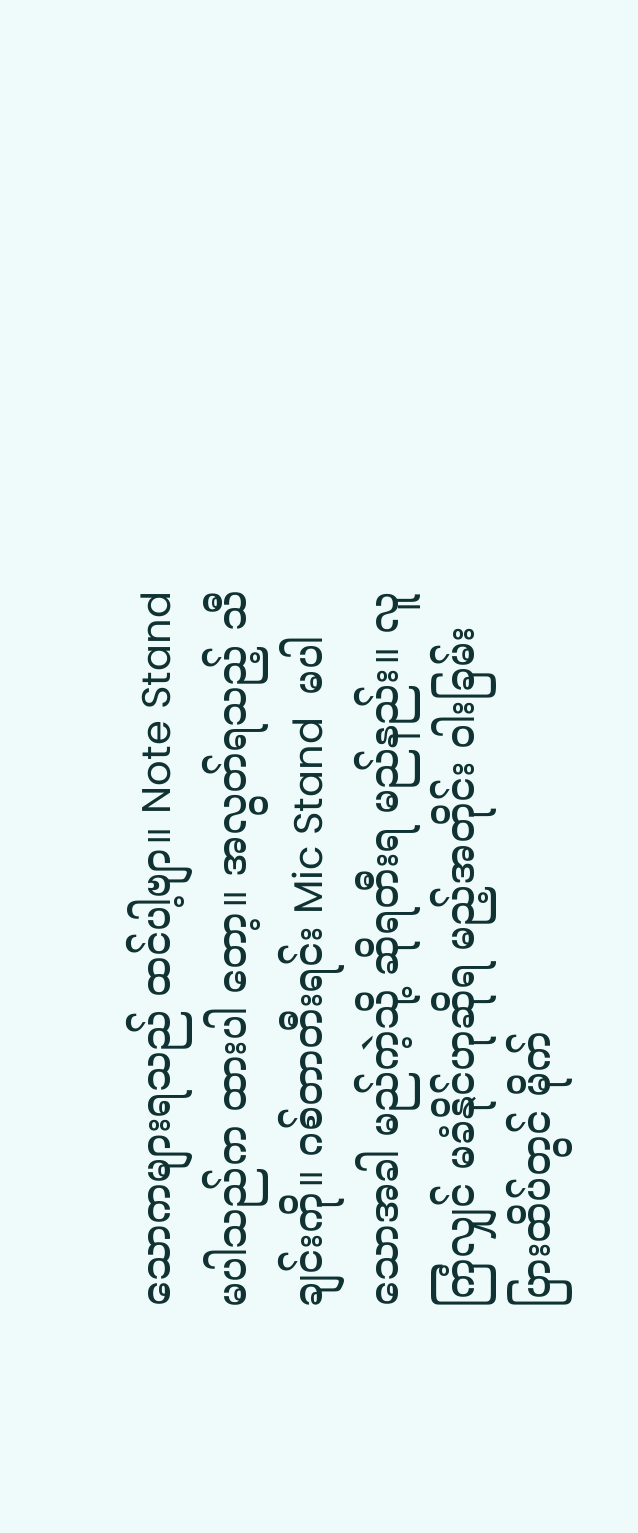သောကများရသည် ထင်ပါ့ဗျာ။ Note Stand မပါသည်က ထားပါ တော့။ အလွတ်ရသည့် သီချင်းကို။ ဂစ်တာတီးရင်း Mic Stand  မပါသောအခါ မည်ကဲ့သို့ ဆိုရတီးရ မည်နည်း။ လူကြံလျှင် မခံနိုင်ဟုဆိုရ မည့်အတိုင်း ဝါးခြမ်းပြားထိပ်တွင် မိုက်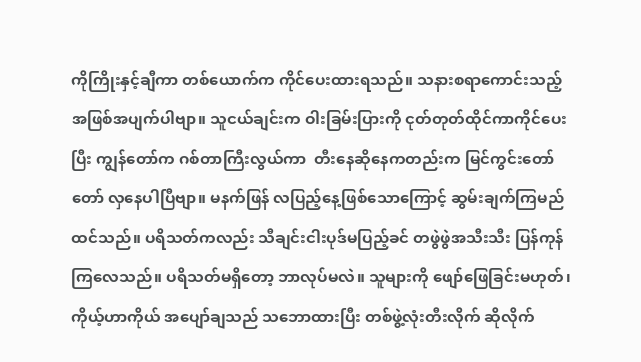ကိုကြိုးနှင့်ချီကာ တစ်ယောက်က ကိုင်ပေးထားရသည်။ သနားစရာကောင်းသည့် အဖြစ်အပျက်ပါဗျာ။ သူငယ်ချင်းက ဝါးခြမ်းပြားကို ငုတ်တုတ်ထိုင်ကာကိုင်ပေး ပြီး ကျွန်တော်က ဂစ်တာကြီးလွယ်ကာ  တီးနေဆိုနေကတည်းက မြင်ကွင်းတော်တော် လှနေပါပြီဗျာ။ မနက်ဖြန် လပြည့်နေ့ဖြစ်သောကြောင့် ဆွမ်းချက်ကြမည်ထင်သည်။ ပရိသတ်ကလည်း သီချင်းငါးပုဒ်မပြည့်ခင် တဖွဲဖွဲအသီးသီး ပြန်ကုန်ကြလေသည်။ ပရိသတ်မရှိတော့ ဘာလုပ်မလဲ။ သူများကို ဖျော်ဖြေခြင်းမဟုတ်၊ ကိုယ့်ဟာကိုယ် အပျော်ချသည် သဘောထားပြီး တစ်ဖွဲ့လုံးတီးလိုက် ဆိုလိုက်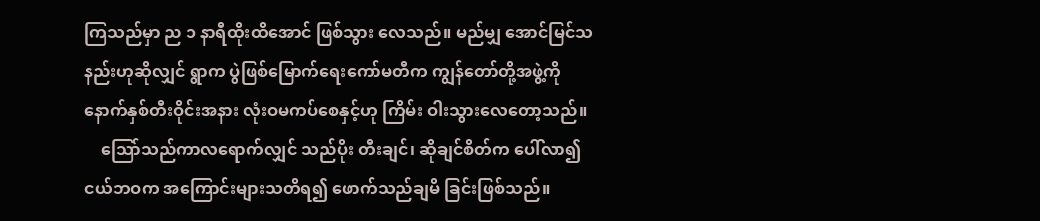ကြသည်မှာ ည ၁ နာရီထိုးထိအောင် ဖြစ်သွား လေသည်။ မည်မျှ အောင်မြင်သနည်းဟုဆိုလျှင် ရွာက ပွဲဖြစ်မြောက်ရေးကော်မတီက ကျွန်တော်တို့အဖွဲ့ကို နောက်နှစ်တီးဝိုင်းအနား လုံးဝမကပ်စေနှင့်ဟု ကြိမ်း ဝါးသွားလေတော့သည်။
    သြော်သည်ကာလရောက်လျှင် သည်ပိုး တီးချင်၊ ဆိုချင်စိတ်က ပေါ်လာ၍ ငယ်ဘဝက အကြောင်းများသတိရ၍ ဖောက်သည်ချမိ ခြင်းဖြစ်သည်။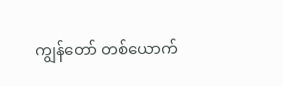ကျွန်တော် တစ်ယောက်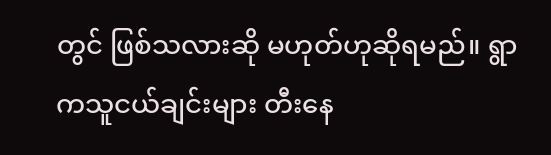တွင် ဖြစ်သလားဆို မဟုတ်ဟုဆိုရမည်။ ရွာကသူငယ်ချင်းများ တီးနေ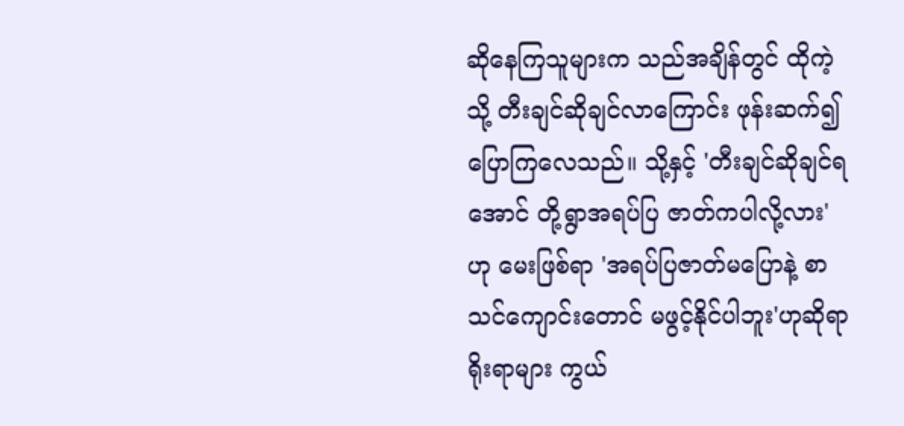ဆိုနေကြသူများက သည်အချိန်တွင် ထိုကဲ့သို့ တီးချင်ဆိုချင်လာကြောင်း ဖုန်းဆက်၍ပြောကြလေသည်။ သို့နှင့် 'တီးချင်ဆိုချင်ရအောင် တို့ရွာအရပ်ပြ ဇာတ်ကပါလို့လား'ဟု မေးဖြစ်ရာ 'အရပ်ပြဇာတ်မပြောနဲ့ စာသင်ကျောင်းတောင် မဖွင့်နိုင်ပါဘူး'ဟုဆိုရာ ရိုးရာများ ကွယ်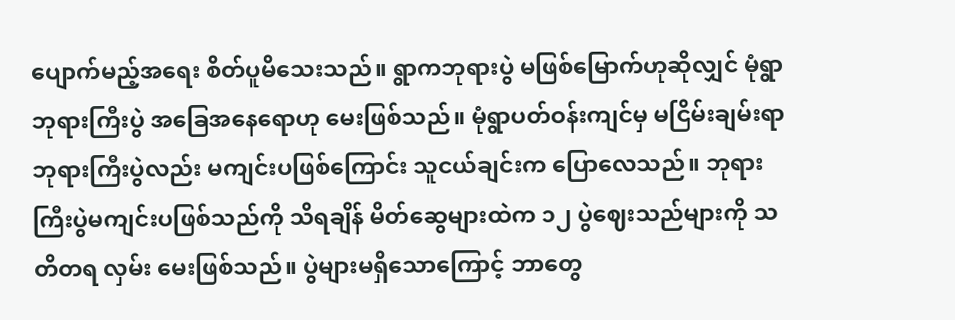ပျောက်မည့်အရေး စိတ်ပူမိသေးသည်။ ရွာကဘုရားပွဲ မဖြစ်မြောက်ဟုဆိုလျှင် မုံရွာဘုရားကြီးပွဲ အခြေအနေရောဟု မေးဖြစ်သည်။ မုံရွာပတ်ဝန်းကျင်မှ မငြိမ်းချမ်းရာ ဘုရားကြီးပွဲလည်း မကျင်းပဖြစ်ကြောင်း သူငယ်ချင်းက ပြောလေသည်။ ဘုရားကြီးပွဲမကျင်းပဖြစ်သည်ကို သိရချိန် မိတ်ဆွေများထဲက ၁၂ ပွဲဈေးသည်များကို သတိတရ လှမ်း မေးဖြစ်သည်။ ပွဲများမရှိသောကြောင့် ဘာတွေ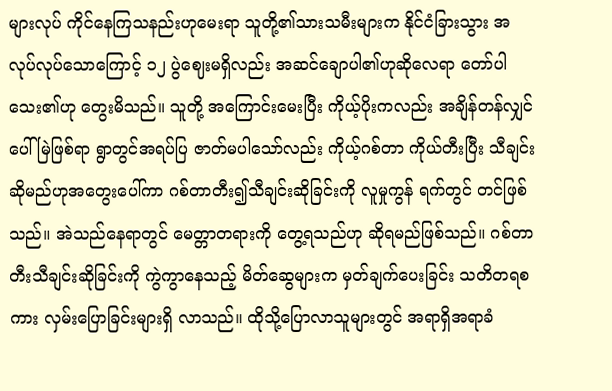များလုပ် ကိုင်နေကြသနည်းဟုမေးရာ သူတို့၏သားသမီးများက နိုင်ငံခြားသွား အလုပ်လုပ်သောကြောင့် ၁၂ ပွဲဈေးမရှိလည်း အဆင်ချောပါ၏ဟုဆိုလေရာ တော်ပါသေး၏ဟု တွေးမိသည်။ သူတို့ အကြောင်းမေးပြီး ကိုယ့်ပိုးကလည်း အချိန်တန်လျှင် ပေါ်မြဲဖြစ်ရာ ရွာတွင်အရပ်ပြ ဇာတ်မပါသော်လည်း ကိုယ့်ဂစ်တာ ကိုယ်တီးပြီး သီချင်းဆိုမည်ဟုအတွေးပေါ်ကာ ဂစ်တာတီး၍သီချင်းဆိုခြင်းကို လူမှုကွန် ရက်တွင် တင်ဖြစ်သည်။ အဲသည်နေရာတွင် မေတ္တာတရားကို တွေ့ရသည်ဟု ဆိုရမည်ဖြစ်သည်။ ဂစ်တာတီးသီချင်းဆိုခြင်းကို ကွဲကွာနေသည့် မိတ်ဆွေများက မှတ်ချက်ပေးခြင်း သတိတရစကား လှမ်းပြောခြင်းများရှိ လာသည်။ ထိုသို့ပြောလာသူများတွင် အရာရှိအရာခံ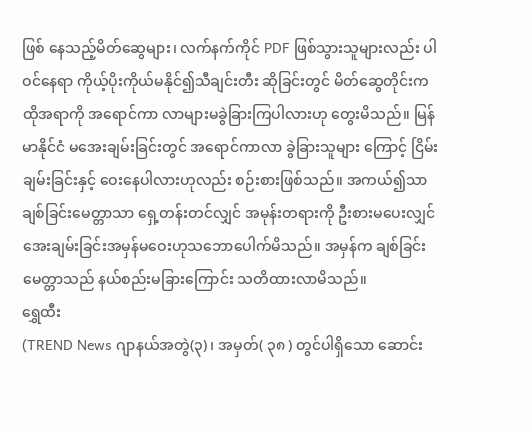ဖြစ် နေသည့်မိတ်ဆွေများ၊ လက်နက်ကိုင် PDF ဖြစ်သွားသူများလည်း ပါဝင်နေရာ ကိုယ့်ပိုးကိုယ်မနိုင်၍သီချင်းတီး ဆိုခြင်းတွင် မိတ်ဆွေတိုင်းက ထိုအရာကို အရောင်ကာ လာများမခွဲခြားကြပါလားဟု တွေးမိသည်။ မြန်မာနိုင်ငံ မအေးချမ်းခြင်းတွင် အရောင်ကာလာ ခွဲခြားသူများ ကြောင့် ငြိမ်းချမ်းခြင်းနှင့် ဝေးနေပါလားဟုလည်း စဉ်းစားဖြစ်သည်။ အကယ်၍သာ ချစ်ခြင်းမေတ္တာသာ ရှေ့တန်းတင်လျှင် အမုန်းတရားကို ဦးစားမပေးလျှင် အေးချမ်းခြင်းအမှန်မဝေးဟုသဘောပေါက်မိသည်။ အမှန်က ချစ်ခြင်းမေတ္တာသည် နယ်စည်းမခြားကြောင်း သတိထားလာမိသည်။
ရွှေထီး
(TREND News ဂျာနယ်အတွဲ(၃)၊ အမှတ်( ၃၈ ) တွင်ပါရှိသော ဆောင်း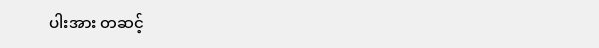ပါးအား တဆင့်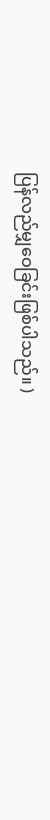ပြန်လည်မျှဝေခြင်းဖြစ်ပါသည်။ )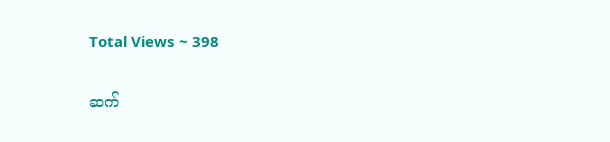Total Views ~ 398

ဆက်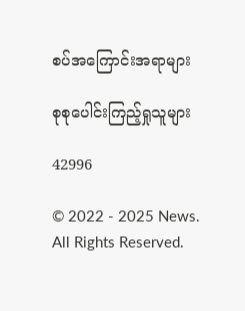စပ်အကြောင်းအရာများ

စုစုပေါင်းကြည့်ရှုသူများ

42996

© 2022 - 2025 News. All Rights Reserved.